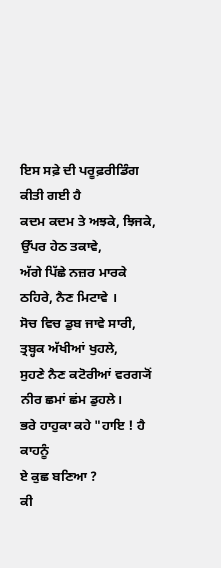ਇਸ ਸਫ਼ੇ ਦੀ ਪਰੂਫ਼ਰੀਡਿੰਗ ਕੀਤੀ ਗਈ ਹੈ
ਕਦਮ ਕਦਮ ਤੇ ਅਝਕੇ, ਝਿਜਕੇ,
ਉੱਪਰ ਹੇਠ ਤਕਾਵੇ,
ਅੱਗੇ ਪਿੱਛੇ ਨਜ਼ਰ ਮਾਰਕੇ
ਠਹਿਰੇ, ਨੈਣ ਮਿਟਾਵੇ ।
ਸੋਚ ਵਿਚ ਡੁਬ ਜਾਵੇ ਸਾਰੀ,
ਤ੍ਰਬ੍ਹਕ ਅੱਖੀਆਂ ਖੁਹਲੇ,
ਸੁਹਣੇ ਨੈਣ ਕਟੋਰੀਆਂ ਵਰਗ੍ਯੋਂ
ਨੀਰ ਛਮਾਂ ਛਂਮ ਡੁਹਲੇ।
ਭਰੇ ਹਾਹੁਕਾ ਕਹੇ "ਹਾਇ ! ਹੈ ਕਾਹਨੂੰ
ਏ ਕੁਛ ਬਣਿਆ ?
ਕੀ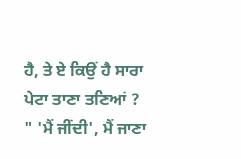ਹੈ, ਤੇ ਏ ਕਿਉਂ ਹੈ ਸਾਰਾ
ਪੇਟਾ ਤਾਣਾ ਤਣਿਆਂ ?
" 'ਮੈਂ ਜੀਂਦੀ', ਮੈਂ ਜਾਣਾ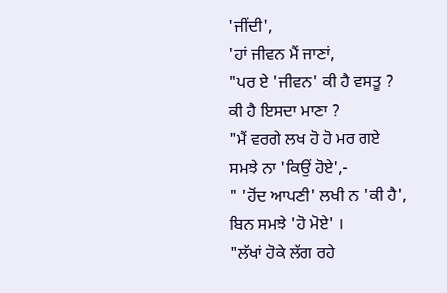'ਜੀਂਦੀ',
'ਹਾਂ ਜੀਵਨ ਮੈਂ ਜਾਣਾਂ,
"ਪਰ ਏ 'ਜੀਵਨ' ਕੀ ਹੈ ਵਸਤੂ ?
ਕੀ ਹੈ ਇਸਦਾ ਮਾਣਾ ?
"ਮੈਂ ਵਰਗੇ ਲਖ ਹੋ ਹੋ ਮਰ ਗਏ
ਸਮਝੇ ਨਾ 'ਕਿਉਂ ਹੋਏ',-
" 'ਹੋਂਦ ਆਪਣੀ' ਲਖੀ ਨ 'ਕੀ ਹੈ',
ਬਿਨ ਸਮਝੇ 'ਹੋ ਮੋਏ' ।
"ਲੱਖਾਂ ਹੋਕੇ ਲੱਗ ਰਹੇ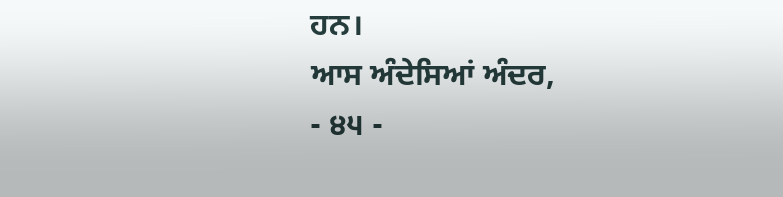ਹਨ।
ਆਸ ਅੰਦੇਸਿਆਂ ਅੰਦਰ,
- ੪੫ -